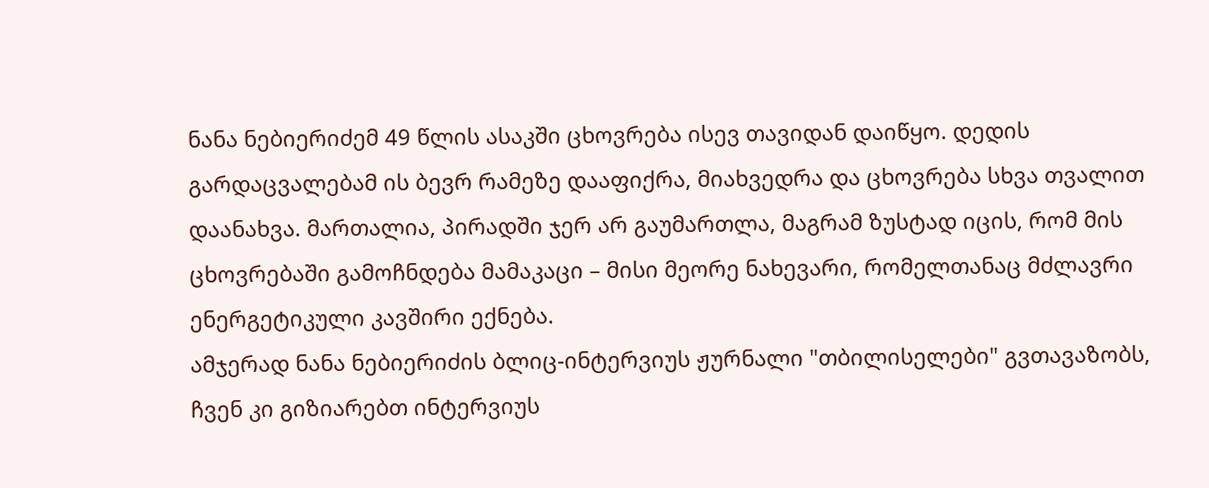ნანა ნებიერიძემ 49 წლის ასაკში ცხოვრება ისევ თავიდან დაიწყო. დედის გარდაცვალებამ ის ბევრ რამეზე დააფიქრა, მიახვედრა და ცხოვრება სხვა თვალით დაანახვა. მართალია, პირადში ჯერ არ გაუმართლა, მაგრამ ზუსტად იცის, რომ მის ცხოვრებაში გამოჩნდება მამაკაცი – მისი მეორე ნახევარი, რომელთანაც მძლავრი ენერგეტიკული კავშირი ექნება.
ამჯერად ნანა ნებიერიძის ბლიც-ინტერვიუს ჟურნალი "თბილისელები" გვთავაზობს, ჩვენ კი გიზიარებთ ინტერვიუს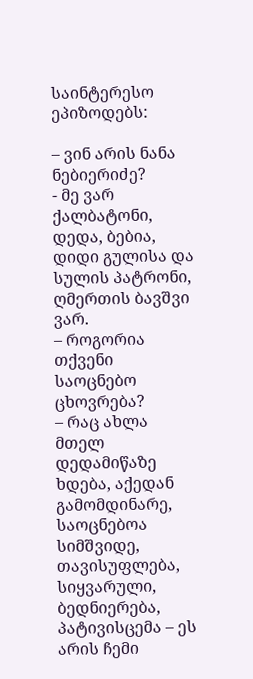საინტერესო ეპიზოდებს:

– ვინ არის ნანა ნებიერიძე?
- მე ვარ ქალბატონი, დედა, ბებია, დიდი გულისა და სულის პატრონი, ღმერთის ბავშვი ვარ.
– როგორია თქვენი საოცნებო ცხოვრება?
– რაც ახლა მთელ დედამიწაზე ხდება, აქედან გამომდინარე, საოცნებოა სიმშვიდე, თავისუფლება, სიყვარული, ბედნიერება, პატივისცემა – ეს არის ჩემი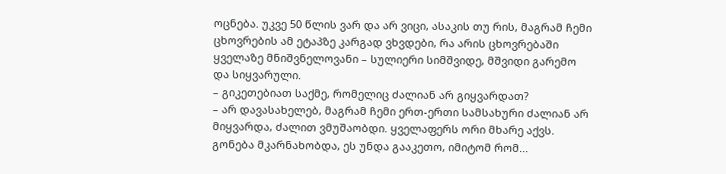ოცნება. უკვე 50 წლის ვარ და არ ვიცი, ასაკის თუ რის, მაგრამ ჩემი ცხოვრების ამ ეტაპზე კარგად ვხვდები, რა არის ცხოვრებაში ყველაზე მნიშვნელოვანი – სულიერი სიმშვიდე, მშვიდი გარემო და სიყვარული.
– გიკეთებიათ საქმე, რომელიც ძალიან არ გიყვარდათ?
– არ დავასახელებ, მაგრამ ჩემი ერთ-ერთი სამსახური ძალიან არ მიყვარდა, ძალით ვმუშაობდი. ყველაფერს ორი მხარე აქვს. გონება მკარნახობდა, ეს უნდა გააკეთო, იმიტომ რომ...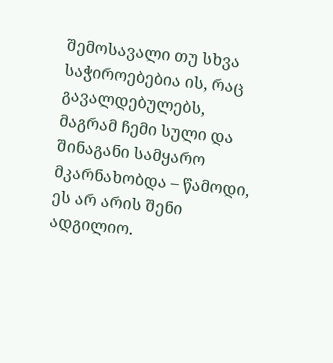შემოსავალი თუ სხვა საჭიროებებია ის, რაც გავალდებულებს, მაგრამ ჩემი სული და შინაგანი სამყარო მკარნახობდა – წამოდი, ეს არ არის შენი ადგილიო.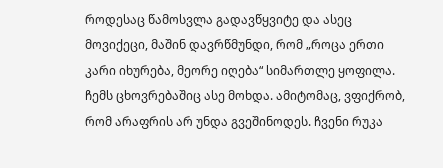როდესაც წამოსვლა გადავწყვიტე და ასეც მოვიქეცი, მაშინ დავრწმუნდი, რომ „როცა ერთი კარი იხურება, მეორე იღება“ სიმართლე ყოფილა. ჩემს ცხოვრებაშიც ასე მოხდა. ამიტომაც, ვფიქრობ, რომ არაფრის არ უნდა გვეშინოდეს. ჩვენი რუკა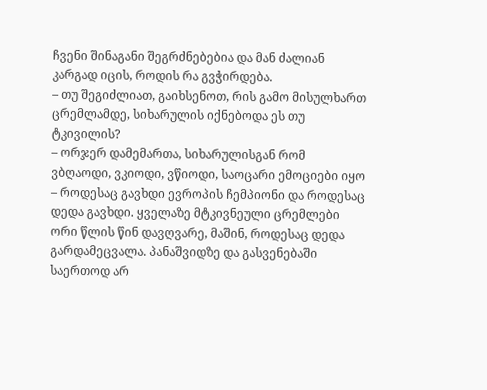ჩვენი შინაგანი შეგრძნებებია და მან ძალიან კარგად იცის, როდის რა გვჭირდება.
– თუ შეგიძლიათ, გაიხსენოთ, რის გამო მისულხართ ცრემლამდე, სიხარულის იქნებოდა ეს თუ ტკივილის?
– ორჯერ დამემართა, სიხარულისგან რომ ვბღაოდი, ვკიოდი, ვწიოდი, საოცარი ემოციები იყო – როდესაც გავხდი ევროპის ჩემპიონი და როდესაც დედა გავხდი. ყველაზე მტკივნეული ცრემლები ორი წლის წინ დავღვარე, მაშინ, როდესაც დედა გარდამეცვალა. პანაშვიდზე და გასვენებაში საერთოდ არ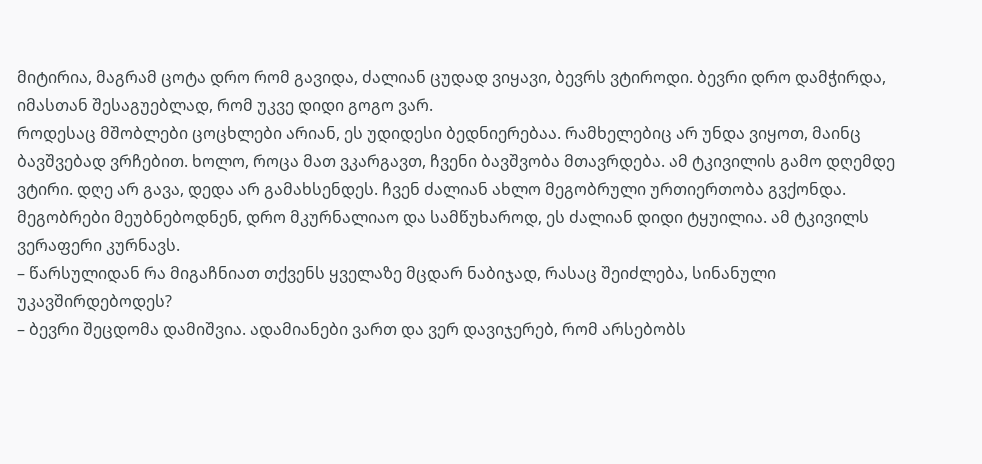მიტირია, მაგრამ ცოტა დრო რომ გავიდა, ძალიან ცუდად ვიყავი, ბევრს ვტიროდი. ბევრი დრო დამჭირდა, იმასთან შესაგუებლად, რომ უკვე დიდი გოგო ვარ.
როდესაც მშობლები ცოცხლები არიან, ეს უდიდესი ბედნიერებაა. რამხელებიც არ უნდა ვიყოთ, მაინც ბავშვებად ვრჩებით. ხოლო, როცა მათ ვკარგავთ, ჩვენი ბავშვობა მთავრდება. ამ ტკივილის გამო დღემდე ვტირი. დღე არ გავა, დედა არ გამახსენდეს. ჩვენ ძალიან ახლო მეგობრული ურთიერთობა გვქონდა. მეგობრები მეუბნებოდნენ, დრო მკურნალიაო და სამწუხაროდ, ეს ძალიან დიდი ტყუილია. ამ ტკივილს ვერაფერი კურნავს.
– წარსულიდან რა მიგაჩნიათ თქვენს ყველაზე მცდარ ნაბიჯად, რასაც შეიძლება, სინანული უკავშირდებოდეს?
– ბევრი შეცდომა დამიშვია. ადამიანები ვართ და ვერ დავიჯერებ, რომ არსებობს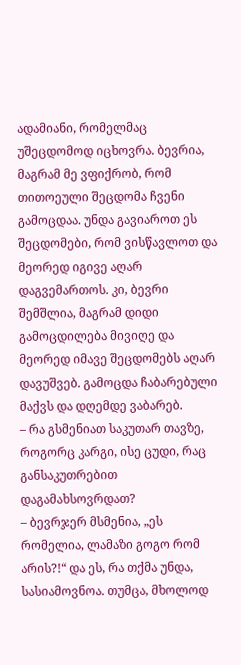ადამიანი, რომელმაც უშეცდომოდ იცხოვრა. ბევრია, მაგრამ მე ვფიქრობ, რომ თითოეული შეცდომა ჩვენი გამოცდაა. უნდა გავიაროთ ეს შეცდომები, რომ ვისწავლოთ და მეორედ იგივე აღარ დაგვემართოს. კი, ბევრი შემშლია, მაგრამ დიდი გამოცდილება მივიღე და მეორედ იმავე შეცდომებს აღარ დავუშვებ. გამოცდა ჩაბარებული მაქვს და დღემდე ვაბარებ.
– რა გსმენიათ საკუთარ თავზე, როგორც კარგი, ისე ცუდი, რაც განსაკუთრებით დაგამახსოვრდათ?
– ბევრჯერ მსმენია, „ეს რომელია, ლამაზი გოგო რომ არის?!“ და ეს, რა თქმა უნდა, სასიამოვნოა. თუმცა, მხოლოდ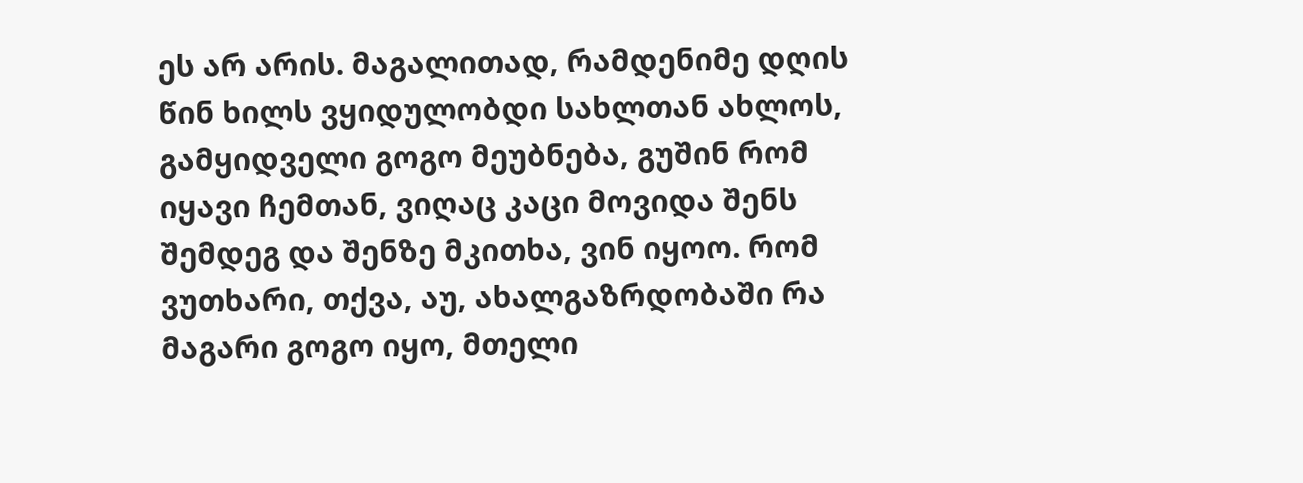ეს არ არის. მაგალითად, რამდენიმე დღის წინ ხილს ვყიდულობდი სახლთან ახლოს, გამყიდველი გოგო მეუბნება, გუშინ რომ იყავი ჩემთან, ვიღაც კაცი მოვიდა შენს შემდეგ და შენზე მკითხა, ვინ იყოო. რომ ვუთხარი, თქვა, აუ, ახალგაზრდობაში რა მაგარი გოგო იყო, მთელი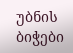უბნის ბიჭები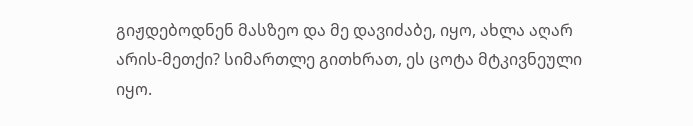გიჟდებოდნენ მასზეო და მე დავიძაბე, იყო, ახლა აღარ არის-მეთქი? სიმართლე გითხრათ, ეს ცოტა მტკივნეული იყო.